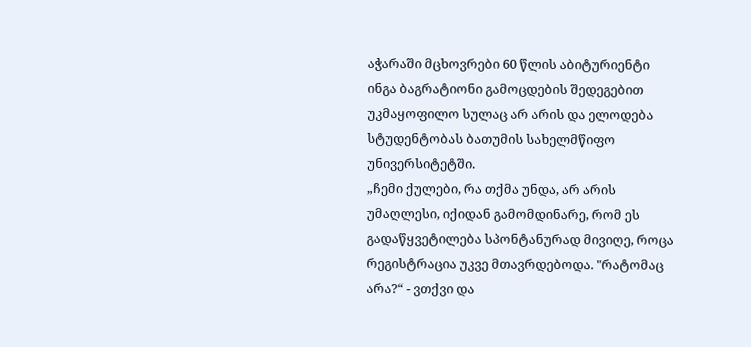აჭარაში მცხოვრები 60 წლის აბიტურიენტი ინგა ბაგრატიონი გამოცდების შედეგებით უკმაყოფილო სულაც არ არის და ელოდება სტუდენტობას ბათუმის სახელმწიფო უნივერსიტეტში.
„ჩემი ქულები, რა თქმა უნდა, არ არის უმაღლესი, იქიდან გამომდინარე, რომ ეს გადაწყვეტილება სპონტანურად მივიღე, როცა რეგისტრაცია უკვე მთავრდებოდა. "რატომაც არა?“ - ვთქვი და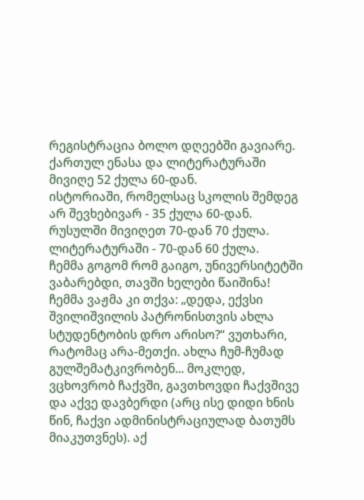რეგისტრაცია ბოლო დღეებში გავიარე.
ქართულ ენასა და ლიტერატურაში მივიღე 52 ქულა 60-დან.
ისტორიაში, რომელსაც სკოლის შემდეგ არ შევხებივარ - 35 ქულა 60-დან.
რუსულში მივიღეთ 70-დან 70 ქულა.
ლიტერატურაში - 70-დან 60 ქულა.
ჩემმა გოგომ რომ გაიგო, უნივერსიტეტში ვაბარებდი, თავში ხელები წაიშინა! ჩემმა ვაჟმა კი თქვა: „დედა, ექვსი შვილიშვილის პატრონისთვის ახლა სტუდენტობის დრო არისო?“ ვუთხარი, რატომაც არა-მეთქი. ახლა ჩუმ-ჩუმად გულშემატკივრობენ... მოკლედ, ვცხოვრობ ჩაქვში, გავთხოვდი ჩაქვშივე და აქვე დავბერდი (არც ისე დიდი ხნის წინ, ჩაქვი ადმინისტრაციულად ბათუმს მიაკუთვნეს). აქ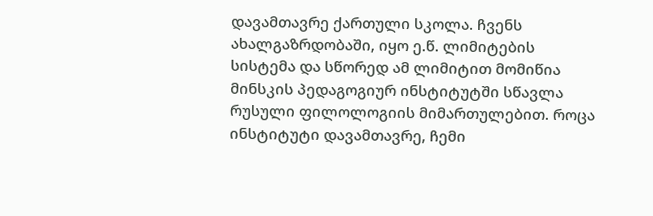დავამთავრე ქართული სკოლა. ჩვენს ახალგაზრდობაში, იყო ე.წ. ლიმიტების სისტემა და სწორედ ამ ლიმიტით მომიწია მინსკის პედაგოგიურ ინსტიტუტში სწავლა რუსული ფილოლოგიის მიმართულებით. როცა ინსტიტუტი დავამთავრე, ჩემი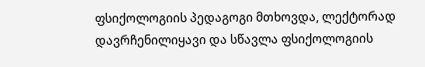ფსიქოლოგიის პედაგოგი მთხოვდა, ლექტორად დავრჩენილიყავი და სწავლა ფსიქოლოგიის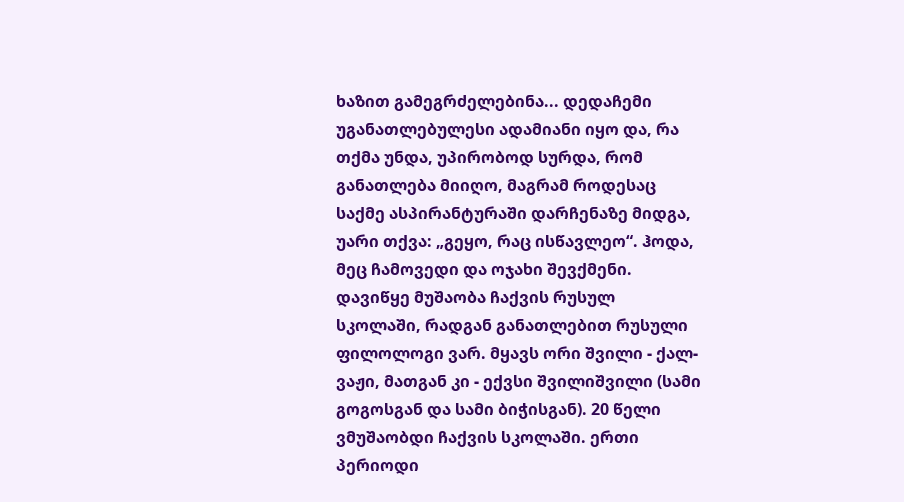ხაზით გამეგრძელებინა... დედაჩემი უგანათლებულესი ადამიანი იყო და, რა თქმა უნდა, უპირობოდ სურდა, რომ განათლება მიიღო, მაგრამ როდესაც საქმე ასპირანტურაში დარჩენაზე მიდგა, უარი თქვა: „გეყო, რაც ისწავლეო“. ჰოდა, მეც ჩამოვედი და ოჯახი შევქმენი. დავიწყე მუშაობა ჩაქვის რუსულ სკოლაში, რადგან განათლებით რუსული ფილოლოგი ვარ. მყავს ორი შვილი - ქალ-ვაჟი, მათგან კი - ექვსი შვილიშვილი (სამი გოგოსგან და სამი ბიჭისგან). 20 წელი ვმუშაობდი ჩაქვის სკოლაში. ერთი პერიოდი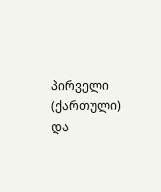პირველი (ქართული) და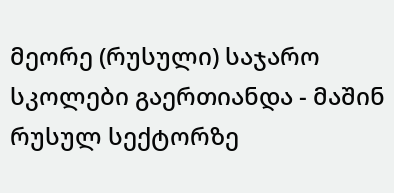მეორე (რუსული) საჯარო სკოლები გაერთიანდა - მაშინ რუსულ სექტორზე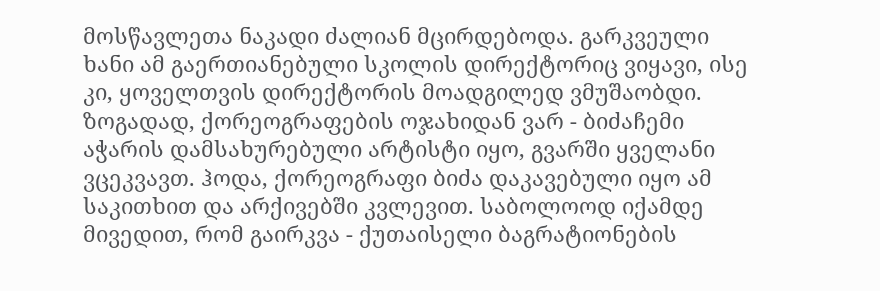მოსწავლეთა ნაკადი ძალიან მცირდებოდა. გარკვეული ხანი ამ გაერთიანებული სკოლის დირექტორიც ვიყავი, ისე კი, ყოველთვის დირექტორის მოადგილედ ვმუშაობდი.
ზოგადად, ქორეოგრაფების ოჯახიდან ვარ - ბიძაჩემი აჭარის დამსახურებული არტისტი იყო, გვარში ყველანი ვცეკვავთ. ჰოდა, ქორეოგრაფი ბიძა დაკავებული იყო ამ საკითხით და არქივებში კვლევით. საბოლოოდ იქამდე მივედით, რომ გაირკვა - ქუთაისელი ბაგრატიონების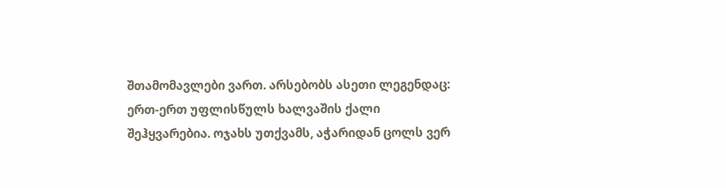შთამომავლები ვართ. არსებობს ასეთი ლეგენდაც: ერთ-ერთ უფლისწულს ხალვაშის ქალი შეჰყვარებია. ოჯახს უთქვამს, აჭარიდან ცოლს ვერ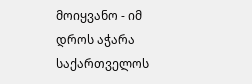მოიყვანო - იმ დროს აჭარა საქართველოს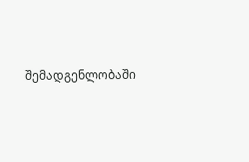შემადგენლობაში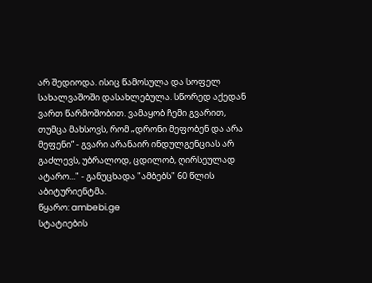არ შედიოდა. ისიც წამოსულა და სოფელ სახალვაშოში დასახლებულა. სწორედ აქედან ვართ წარმოშობით. ვამაყობ ჩემი გვარით, თუმცა მახსოვს, რომ „დრონი მეფობენ და არა მეფენი“ - გვარი არანაირ ინდულგენციას არ გაძლევს, უბრალოდ, ცდილობ, ღირსეულად ატარო..." - განუცხადა "ამბებს" 60 წლის აბიტურიენტმა.
წყარო: ambebi.ge
სტატიების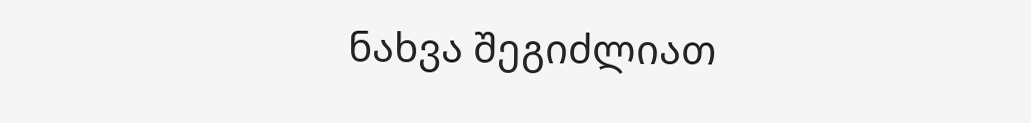ნახვა შეგიძლიათ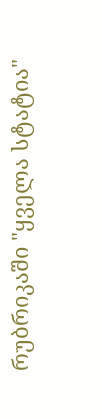რუბრიკაში "ყველა სტატია"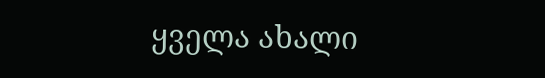ყველა ახალი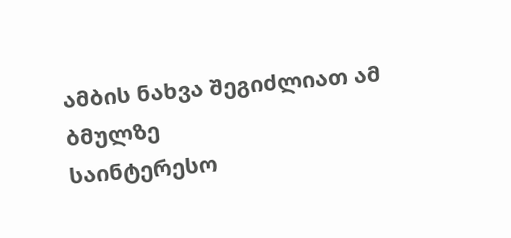ამბის ნახვა შეგიძლიათ ამ ბმულზე
საინტერესო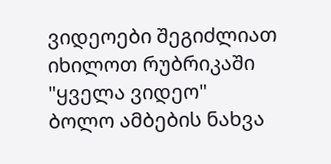ვიდეოები შეგიძლიათ იხილოთ რუბრიკაში "ყველა ვიდეო"
ბოლო ამბების ნახვა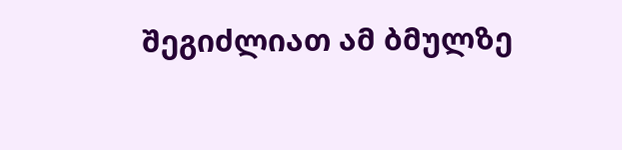შეგიძლიათ ამ ბმულზე